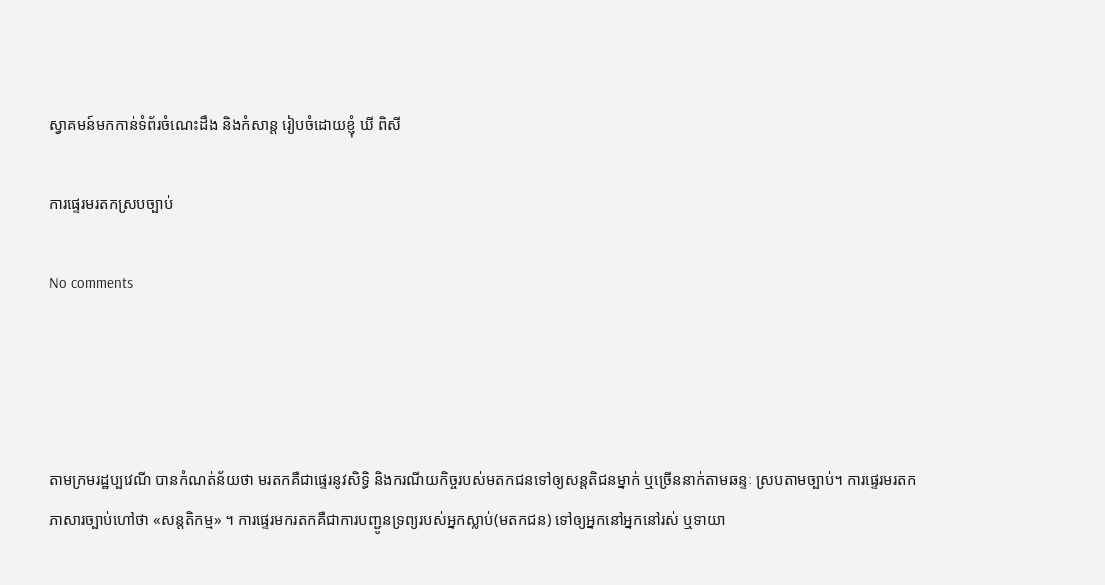ស្វាគមន៍មកកាន់ទំព័រចំណេះដឹង និងកំសាន្ត រៀបចំដោយខ្ញុំ ឃី ពិសី

ការផ្ទេរមរតកស្របច្បាប់

No comments




តាមក្រមរដ្ឋប្បវេណី បានកំណត់ន័យថា មរតកគឺជាផ្ទេរនូវសិទ្ធិ និងករណីយកិច្ចរបស់មតកជនទៅឲ្យសន្តតិជនម្នាក់ ឬច្រើននាក់តាមឆន្ទៈ ស្របតាមច្បាប់។ ការផ្ទេរមរតក ភាសារច្បាប់ហៅថា «សន្តតិកម្ម» ។ ការផ្ទេរមករតកគឺជាការបញ្ជូនទ្រព្យរបស់អ្នកស្លាប់(មតកជន) ទៅឲ្យអ្នកនៅអ្នកនៅរស់ ឬទាយា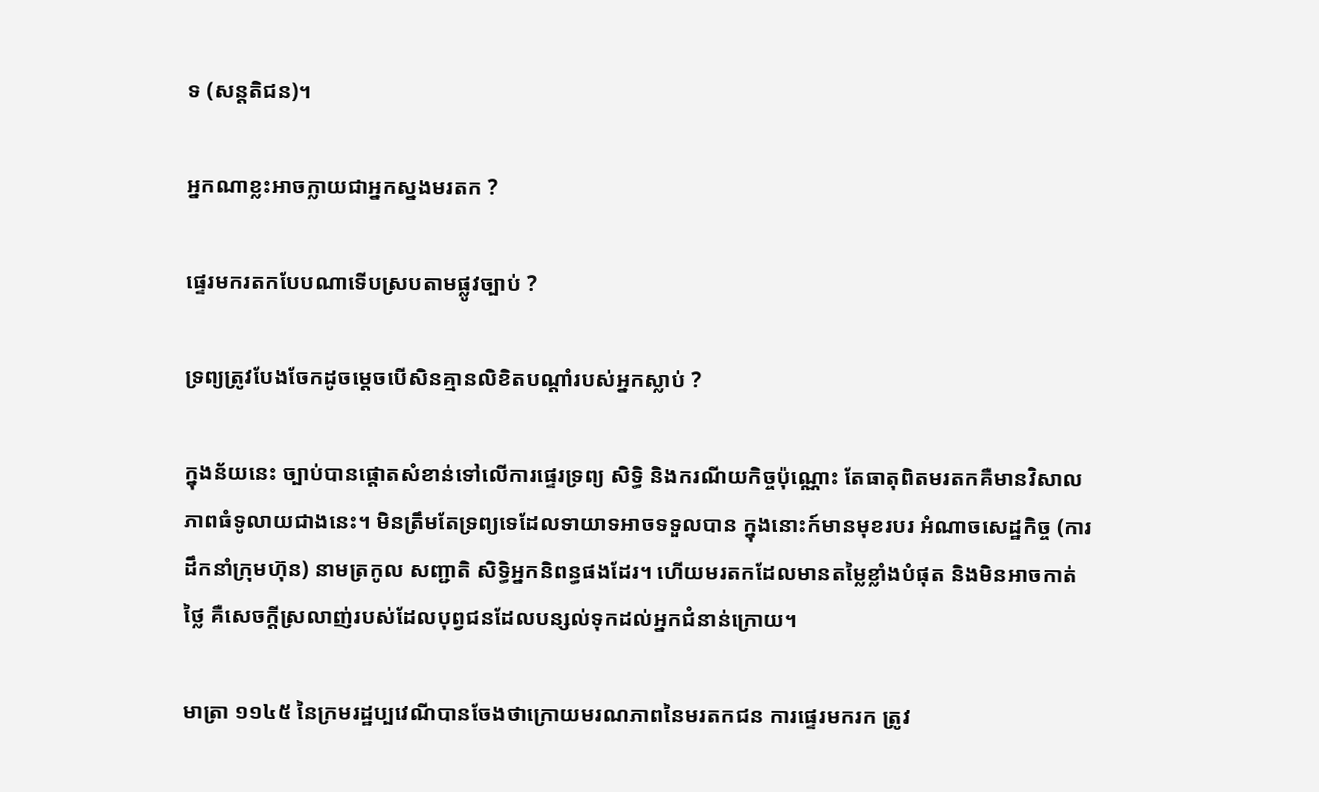ទ (សន្តតិជន)។

អ្នកណាខ្លះអាចក្លាយជាអ្នកស្នងមរតក ?

ផ្ទេរមករតកបែបណាទើបស្របតាមផ្លូវច្បាប់ ?

ទ្រព្យត្រូវបែងចែកដូចម្ដេចបើសិនគ្មានលិខិតបណ្ដាំរបស់អ្នកស្លាប់ ?

ក្នុងន័យនេះ ច្បាប់បានផ្ដោតសំខាន់ទៅលើការផ្ទេរទ្រព្យ សិទ្ធិ និងករណីយកិច្ចប៉ុណ្ណោះ តែធាតុពិតមរតកគឺមានវិសាលភាពធំទូលាយជាងនេះ។ មិនត្រឹមតែទ្រព្យទេដែលទាយាទអាចទទួលបាន ក្នុងនោះក៍មានមុខរបរ អំណាចសេដ្ឋកិច្ច (ការដឹកនាំក្រុមហ៊ុន) នាមត្រកូល សញ្ជាតិ សិទ្ធិអ្នកនិពន្ធផងដែរ។ ហើយមរតកដែលមានតម្លៃខ្លាំងបំផុត និងមិនអាចកាត់ថ្លៃ គឺសេចក្ដីស្រលាញ់របស់ដែលបុព្វជនដែលបន្សល់ទុកដល់អ្នកជំនាន់ក្រោយ។

មាត្រា ១១៤៥ នៃក្រមរដ្ឋប្បវេណីបានចែងថាក្រោយមរណភាពនៃមរតកជន ការផ្ទេរមករក ត្រូវ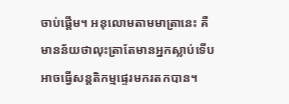ចាប់ផ្ដើម។ អនុលោមតាមមាត្រានេះ គឺមានន័យថាលុះត្រាតែមានអ្នកស្លាប់ទើបអាចធ្វើសន្តតិកម្មផ្ទេរមករតកបាន។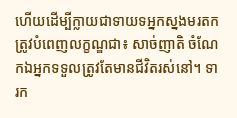ហើយដើម្បីក្លាយជាទាយទអ្នកស្នងមរតក ត្រូវបំពេញលក្ខណ្ឌជា៖ សាច់ញាតិ ចំណែកឯអ្នកទទួលត្រូវតែមានជីវិតរស់នៅ។ ទារក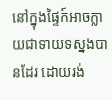នៅក្នុងផ្ទៃក៍អាចក្លាយជាទាយទស្នងបានដែរ ដោយរង់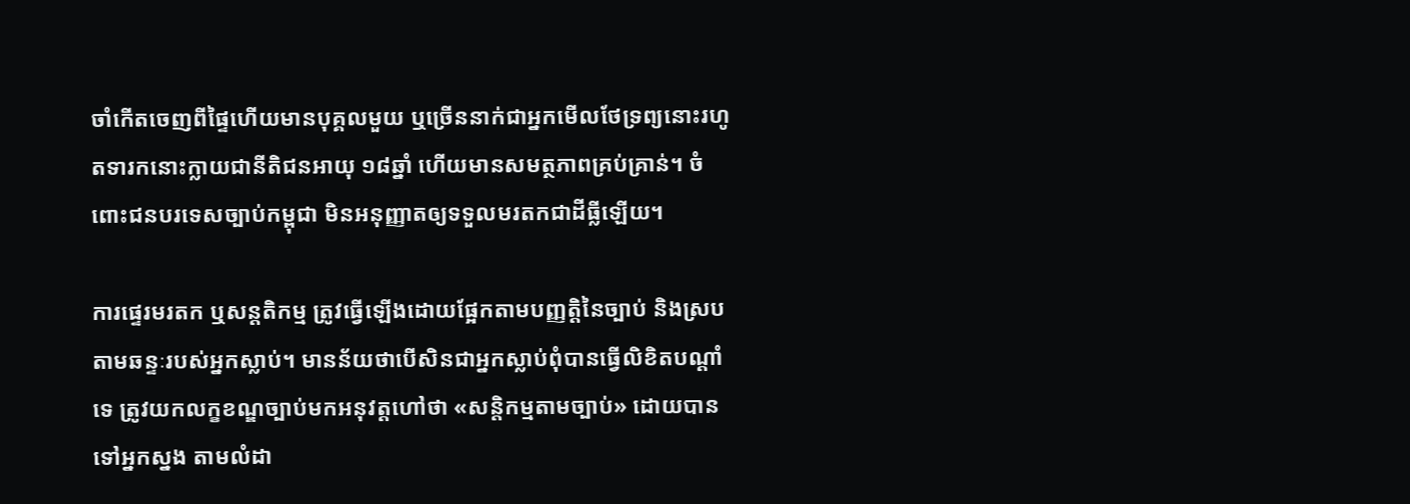ចាំកើតចេញពីផ្ទៃហើយមានបុគ្គលមួយ ឬច្រើននាក់ជាអ្នកមើលថែទ្រព្យនោះរហូតទារកនោះក្លាយជានីតិជនអាយុ ១៨ឆ្នាំ ហើយមានសមត្ថភាពគ្រប់គ្រាន់។ ចំពោះជនបរទេសច្បាប់កម្ពុជា មិនអនុញ្ញាតឲ្យទទួលមរតកជាដីធ្លីឡើយ។

ការផ្ទេរមរតក ឬសន្តតិកម្ម ត្រូវធ្វើឡើងដោយផ្អែកតាមបញ្ញត្តិនៃច្បាប់ និងស្របតាមឆន្ទៈរបស់អ្នកស្លាប់។ មានន័យថាបើសិនជាអ្នកស្លាប់ពុំបានធ្វើលិខិតបណ្ដាំទេ ត្រូវយកលក្ខខណ្ឌច្បាប់មកអនុវត្តហៅថា «សន្តិកម្មតាមច្បាប់» ដោយបានទៅអ្នកស្នង តាមលំដា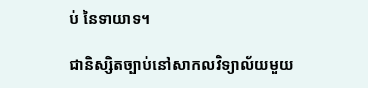ប់ នៃទាយាទ។

ជានិស្សិតច្បាប់នៅសាកលវិទ្យាល័យមួយ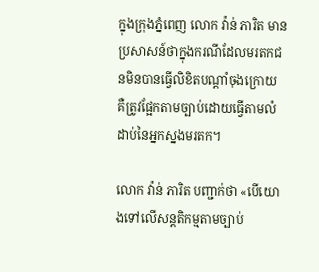ក្នុងក្រុងភ្នំពេញ លោក វ៉ាន់ ភារិត មានប្រសាសន៍ថាក្នុងករណីដែលមរតកជនមិនបានធ្វើលិខិតបណ្ដាំចុងក្រោយ គឺត្រូវផ្អែកតាមច្បាប់ដោយធ្វើតាមលំដាប់នៃអ្នកស្នងមរតក។

លោក វ៉ាន់ ភារិត បញ្ជាក់ថា «បើយោងទៅលើសន្តតិកម្មតាមច្បាប់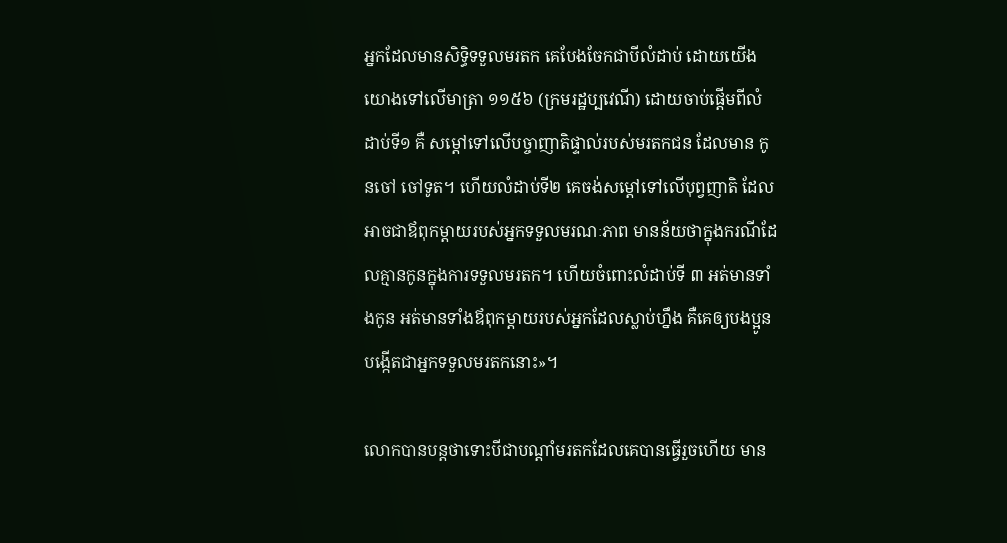អ្នកដែលមានសិទ្ធិទទួលមរតក គេបែងចែកជាបីលំដាប់ ដោយយើងយោងទៅលើមាត្រា ១១៥៦ (ក្រមរដ្ឋប្បវេណី) ដោយចាប់ផ្ដើមពីលំដាប់ទី១ គឺ សម្ដៅទៅលើបច្ចាញាតិផ្ទាល់របស់មរតកជន ដែលមាន កូនចៅ ចៅទូត។ ហើយលំដាប់ទី២ គេចង់សម្ដៅទៅលើបុព្វញាតិ ដែលអាចជាឪពុកម្ដាយរបស់អ្នកទទួលមរណៈភាព មានន័យថាក្នុងករណីដែលគ្មានកូនក្នុងការទទួលមរតក។ ហើយចំពោះលំដាប់ទី ៣ អត់មានទាំងកូន អត់មានទាំងឪពុកម្ដាយរបស់អ្នកដែលស្លាប់ហ្នឹង គឺគេឲ្យបងប្អូនបង្កើតជាអ្នកទទួលមរតកនោះ»។

លោកបានបន្តថាទោះបីជាបណ្ដាំមរតកដែលគេបានធ្វើរួចហើយ មាន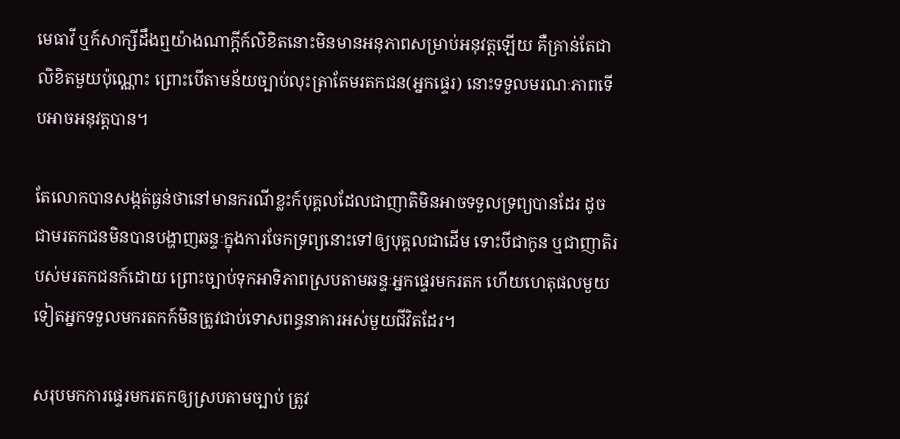មេធាវី ឬក៍សាក្សីដឹងឮយ៉ាងណាក្ដីក៍លិខិតនោះមិនមានអនុភាពសម្រាប់អនុវត្តឡើយ គឺគ្រាន់តែជាលិខិតមួយប៉ុណ្ណោះ ព្រោះបើតាមន័យច្បាប់លុះត្រាតែមរតកជន(អ្នកផ្ទេរ) នោះទទួលមរណៈភាពទើបអាចអនុវត្តបាន។

តែលោកបានសង្កត់ធ្ងន់ថានៅមានករណីខ្លះក៍បុគ្គលដែលជាញាតិមិនអាចទទួលទ្រព្យបានដែរ ដូចជាមរតកជនមិនបានបង្ហាញឆន្ទៈក្នុងការចែកទ្រព្យនោះទៅឲ្យបុគ្គលជាដើម ទោះបីជាកូន ឬជាញាតិរបស់មរតកជនក៍ដោយ ព្រោះច្បាប់ទុកអាទិភាពស្របតាមឆន្ទៈអ្នកផ្ទេរមករតក ហើយហេតុផលមួយទៀតអ្នកទទួលមករតកក៍មិនត្រូវជាប់ទោសពន្ធនាគារអស់មួយជីវិតដែរ។

សរុបមកការផ្ទេរមករតកឲ្យស្របតាមច្បាប់ ត្រូវ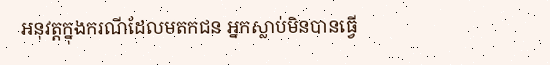អនុវត្តក្នុងករណីដែលមតកជន អ្នកស្លាប់មិនបានធ្វើ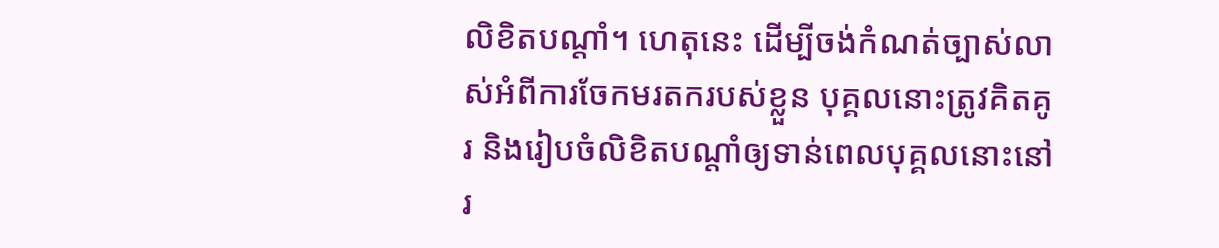លិខិតបណ្ដាំ។ ហេតុនេះ ដើម្បីចង់កំណត់ច្បាស់លាស់អំពីការចែកមរតករបស់ខ្លួន បុគ្គលនោះត្រូវគិតគូរ និងរៀបចំលិខិតបណ្ដាំឲ្យទាន់ពេលបុគ្គលនោះនៅរ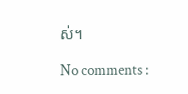ស់។

No comments :